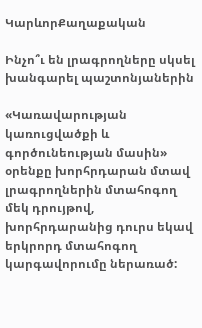ԿարևորՔաղաքական

Ինչո՞ւ են լրագրողները սկսել խանգարել պաշտոնյաներին

«Կառավարության կառուցվածքի և գործունեության մասին» օրենքը խորհրդարան մտավ լրագրողներին մտահոգող մեկ դրույթով, խորհրդարանից դուրս եկավ երկրորդ մտահոգող կարգավորումը ներառած: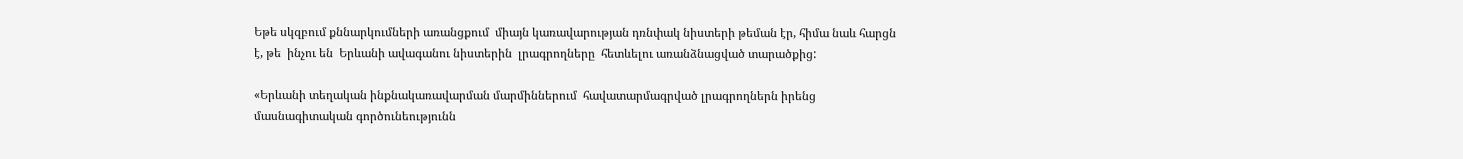Եթե սկզբում քննարկումների առանցքում  միայն կառավարության դռնփակ նիստերի թեման էր, հիմա նաև հարցն է, թե  ինչու են  Երևանի ավագանու նիստերին  լրագրողները  հետևելու առանձնացված տարածքից:

«Երևանի տեղական ինքնակառավարման մարմիններում  հավատարմագրված լրագրողներն իրենց մասնագիտական գործունեությունն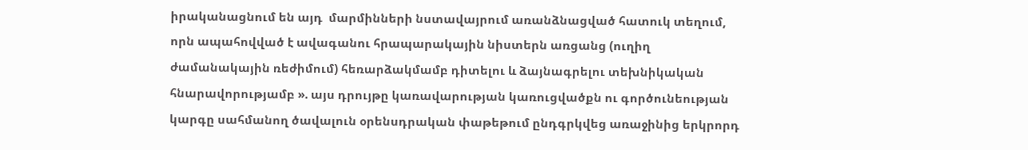իրականացնում են այդ  մարմինների նստավայրում առանձնացված հատուկ տեղում, որն ապահովված է ավագանու հրապարակային նիստերն առցանց (ուղիղ ժամանակային ռեժիմում) հեռարձակմամբ դիտելու և ձայնագրելու տեխնիկական հնարավորությամբ ». այս դրույթը կառավարության կառուցվածքն ու գործունեության կարգը սահմանող ծավալուն օրենսդրական փաթեթում ընդգրկվեց առաջինից երկրորդ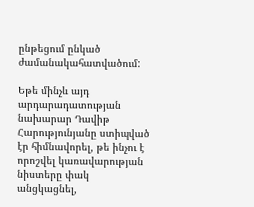ընթեցում ընկած ժամանակահատվածում:

Եթե մինչև այդ  արդարադատության նախարար Դավիթ Հարությունյանը ստիպված էր հիմնավորել, թե ինչու է որոշվել կառավարության նիստերը փակ անցկացնել,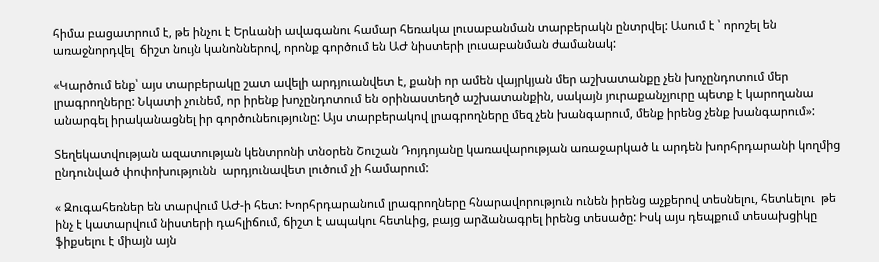հիմա բացատրում է, թե ինչու է Երևանի ավագանու համար հեռակա լուսաբանման տարբերակն ընտրվել: Ասում է ՝ որոշել են առաջնորդվել  ճիշտ նույն կանոններով, որոնք գործում են ԱԺ նիստերի լուսաբանման ժամանակ:

«Կարծում ենք՝ այս տարբերակը շատ ավելի արդյուանվետ է, քանի որ ամեն վայրկյան մեր աշխատանքը չեն խոչընդոտում մեր լրագրողները: Նկատի չունեմ, որ իրենք խոչընդոտում են օրինաստեղծ աշխատանքին, սակայն յուրաքանչյուրը պետք է կարողանա անարգել իրականացնել իր գործունեությունը: Այս տարբերակով լրագրողները մեզ չեն խանգարում, մենք իրենց չենք խանգարում»:

Տեղեկատվության ազատության կենտրոնի տնօրեն Շուշան Դոյդոյանը կառավարության առաջարկած և արդեն խորհրդարանի կողմից ընդունված փոփոխությունն  արդյունավետ լուծում չի համարում:

« Զուգահեռներ են տարվում ԱԺ-ի հետ: Խորհրդարանում լրագրողները հնարավորություն ունեն իրենց աչքերով տեսնելու, հետևելու  թե ինչ է կատարվում նիստերի դահլիճում, ճիշտ է ապակու հետևից, բայց արձանագրել իրենց տեսածը: Իսկ այս դեպքում տեսախցիկը ֆիքսելու է միայն այն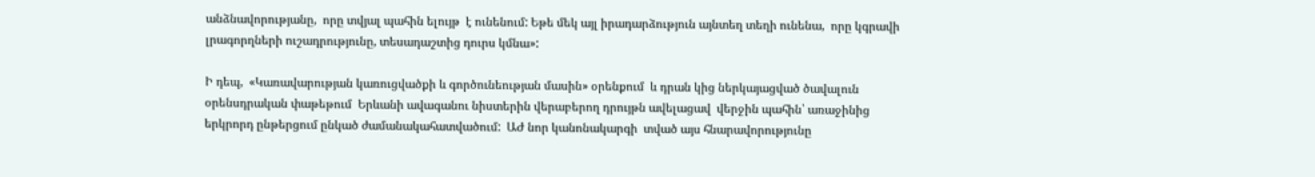անձնավորությանը,  որը տվյալ պահին ելույթ  է ունենում: Եթե մեկ այլ իրադարձություն այնտեղ տեղի ունենա,  որը կգրավի լրագորղների ուշադրությունը, տեսադաշտից դուրս կմնա»:

Ի դեպ,  «Կառավարության կառուցվածքի և գործունեության մասին» օրենքում  և դրան կից ներկայացված ծավալուն օրենսդրական փաթեթում  Երևանի ավագանու նիստերին վերաբերող դրույթն ավելացավ  վերջին պահին՝ առաջինից երկրորդ ընթերցում ընկած ժամանակահատվածում:  ԱԺ նոր կանոնակարգի  տված այս հնարավորությունը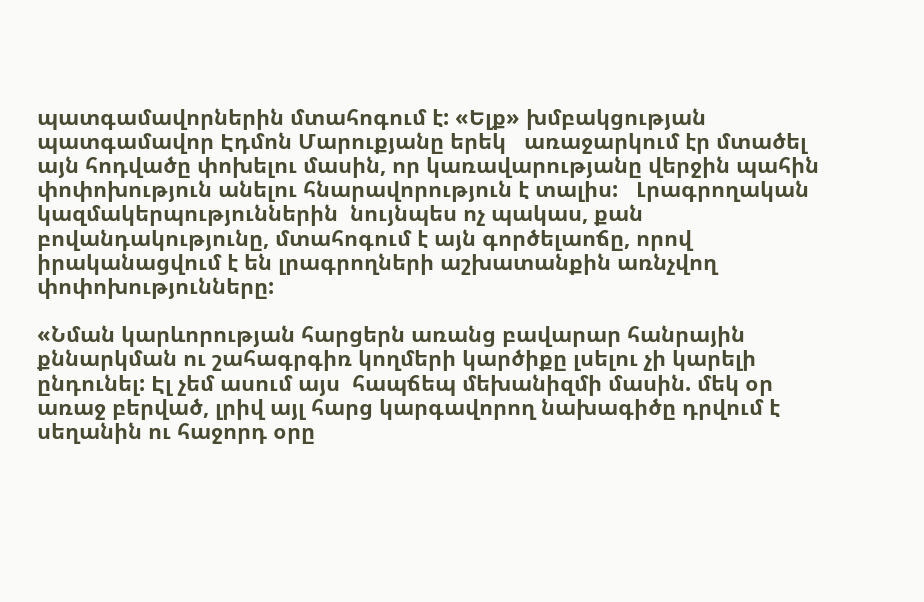պատգամավորներին մտահոգում է: «Ելք» խմբակցության պատգամավոր Էդմոն Մարուքյանը երեկ   առաջարկում էր մտածել այն հոդվածը փոխելու մասին, որ կառավարությանը վերջին պահին փոփոխություն անելու հնարավորություն է տալիս:   Լրագրողական կազմակերպություններին  նույնպես ոչ պակաս, քան բովանդակությունը, մտահոգում է այն գործելաոճը, որով իրականացվում է են լրագրողների աշխատանքին առնչվող փոփոխությունները:

«Նման կարևորության հարցերն առանց բավարար հանրային քննարկման ու շահագրգիռ կողմերի կարծիքը լսելու չի կարելի ընդունել: Էլ չեմ ասում այս  հապճեպ մեխանիզմի մասին. մեկ օր առաջ բերված, լրիվ այլ հարց կարգավորող նախագիծը դրվում է սեղանին ու հաջորդ օրը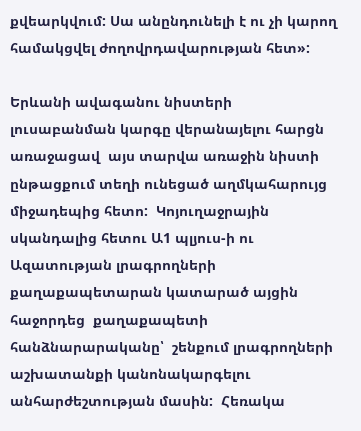քվեարկվում: Սա անընդունելի է ու չի կարող համակցվել ժողովրդավարության հետ»:

Երևանի ավագանու նիստերի լուսաբանման կարգը վերանայելու հարցն առաջացավ  այս տարվա առաջին նիստի ընթացքում տեղի ունեցած աղմկահարույց միջադեպից հետո:  Կոյուղաջրային սկանդալից հետու Ա1 պլյուս-ի ու Ազատության լրագրողների քաղաքապետարան կատարած այցին հաջորդեց  քաղաքապետի հանձնարարականը՝  շենքում լրագրողների աշխատանքի կանոնակարգելու անհարժեշտության մասին:  Հեռակա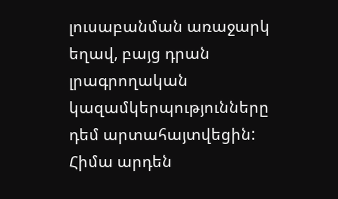լուսաբանման առաջարկ եղավ, բայց դրան լրագրողական կազամկերպությունները դեմ արտահայտվեցին: Հիմա արդեն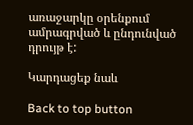առաջարկը օրենքում ամրագրված և ընդունված դրույթ է:

Կարդացեք նաև

Back to top button